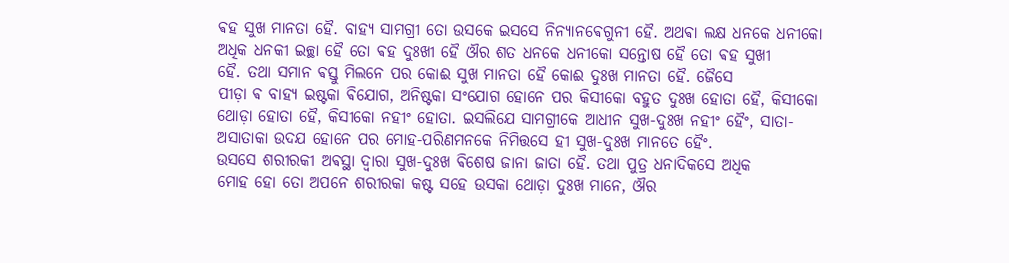ଵହ ସୁଖ ମାନତା ହୈ. ବାହ୍ଯ ସାମଗ୍ରୀ ତୋ ଉସକେ ଇସସେ ନିନ୍ଯାନଵେଗୁନୀ ହୈ. ଅଥଵା ଲକ୍ଷ ଧନକେ ଧନୀକୋ
ଅଧିକ ଧନକୀ ଇଚ୍ଛା ହୈ ତୋ ଵହ ଦୁଃଖୀ ହୈ ଔର ଶତ ଧନକେ ଧନୀକୋ ସନ୍ତୋଷ ହୈ ତୋ ଵହ ସୁଖୀ
ହୈ. ତଥା ସମାନ ଵସ୍ତୁ ମିଲନେ ପର କୋଈ ସୁଖ ମାନତା ହୈ କୋଈ ଦୁଃଖ ମାନତା ହୈ. ଜୈସେ
ପୀଡ଼ା ଵ ବାହ୍ଯ ଇଷ୍ଟକା ଵିଯୋଗ, ଅନିଷ୍ଟକା ସଂଯୋଗ ହୋନେ ପର କିସୀକୋ ବହୁତ ଦୁଃଖ ହୋତା ହୈ, କିସୀକୋ
ଥୋଡ଼ା ହୋତା ହୈ, କିସୀକୋ ନହୀଂ ହୋତା. ଇସଲିଯେ ସାମଗ୍ରୀକେ ଆଧୀନ ସୁଖ-ଦୁଃଖ ନହୀଂ ହୈଂ, ସାତା-
ଅସାତାକା ଉଦଯ ହୋନେ ପର ମୋହ-ପରିଣମନକେ ନିମିତ୍ତସେ ହୀ ସୁଖ-ଦୁଃଖ ମାନତେ ହୈଂ.
ଉସସେ ଶରୀରକୀ ଅଵସ୍ଥା ଦ୍ଵାରା ସୁଖ-ଦୁଃଖ ଵିଶେଷ ଜାନା ଜାତା ହୈ. ତଥା ପୁତ୍ର ଧନାଦିକସେ ଅଧିକ
ମୋହ ହୋ ତୋ ଅପନେ ଶରୀରକା କଷ୍ଟ ସହେ ଉସକା ଥୋଡ଼ା ଦୁଃଖ ମାନେ, ଔର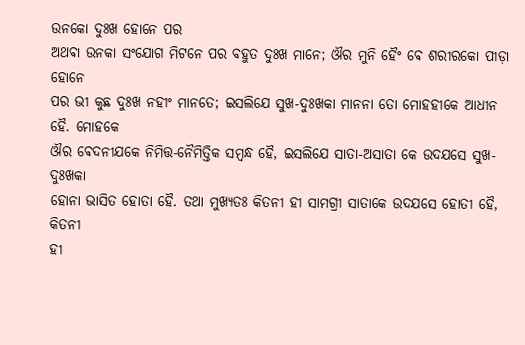ଉନକୋ ଦୁଃଖ ହୋନେ ପର
ଅଥଵା ଉନକା ସଂଯୋଗ ମିଟନେ ପର ବହୁତ ଦୁଃଖ ମାନେ; ଔର ମୁନି ହୈଂ ଵେ ଶରୀରକୋ ପୀଡ଼ା ହୋନେ
ପର ଭୀ କୁଛ ଦୁଃଖ ନହୀଂ ମାନତେ; ଇସଲିଯେ ସୁଖ-ଦୁଃଖକା ମାନନା ତୋ ମୋହହୀକେ ଆଧୀନ ହୈ. ମୋହକେ
ଔର ଵେଦନୀଯକେ ନିମିତ୍ତ-ନୈମିତ୍ତିକ ସମ୍ବନ୍ଧ ହୈ, ଇସଲିଯେ ସାତା-ଅସାତା କେ ଉଦଯସେ ସୁଖ-ଦୁଃଖକା
ହୋନା ଭାସିତ ହୋତା ହୈ. ତଥା ମୁଖ୍ଯତଃ କିତନୀ ହୀ ସାମଗ୍ରୀ ସାତାକେ ଉଦଯସେ ହୋତୀ ହୈ, କିତନୀ
ହୀ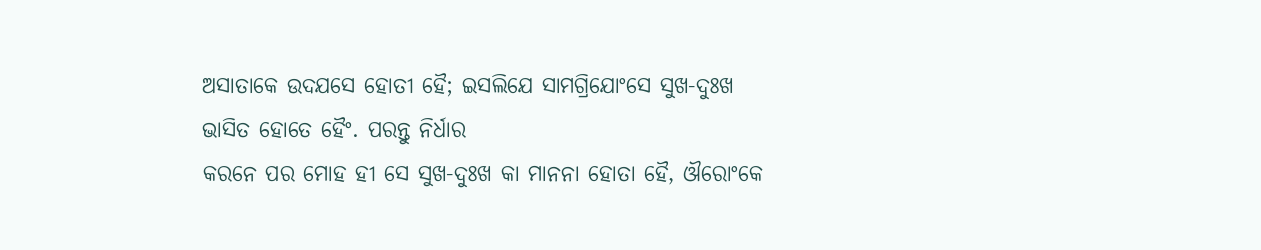ଅସାତାକେ ଉଦଯସେ ହୋତୀ ହୈ; ଇସଲିଯେ ସାମଗ୍ରିଯୋଂସେ ସୁଖ-ଦୁଃଖ ଭାସିତ ହୋତେ ହୈଂ. ପରନ୍ତୁ ନିର୍ଧାର
କରନେ ପର ମୋହ ହୀ ସେ ସୁଖ-ଦୁଃଖ କା ମାନନା ହୋତା ହୈ, ଔରୋଂକେ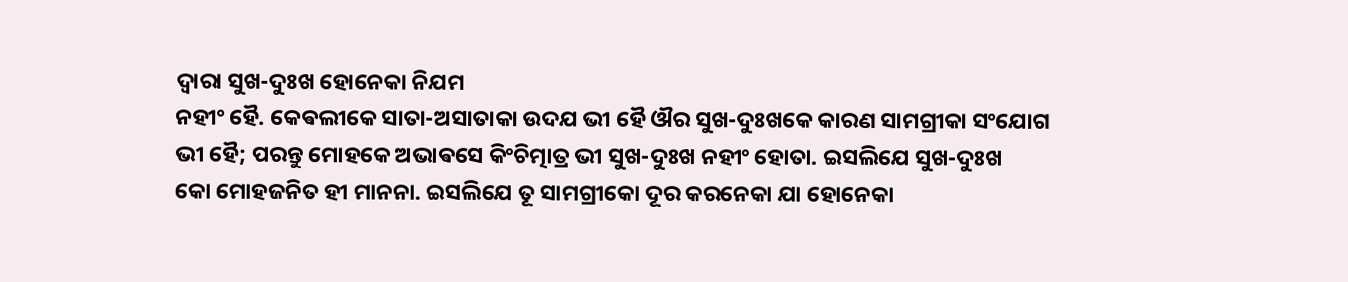ଦ୍ଵାରା ସୁଖ-ଦୁଃଖ ହୋନେକା ନିଯମ
ନହୀଂ ହୈ. କେଵଲୀକେ ସାତା-ଅସାତାକା ଉଦଯ ଭୀ ହୈ ଔର ସୁଖ-ଦୁଃଖକେ କାରଣ ସାମଗ୍ରୀକା ସଂଯୋଗ
ଭୀ ହୈ; ପରନ୍ତୁ ମୋହକେ ଅଭାଵସେ କିଂଚିତ୍ମାତ୍ର ଭୀ ସୁଖ-ଦୁଃଖ ନହୀଂ ହୋତା. ଇସଲିଯେ ସୁଖ-ଦୁଃଖ
କୋ ମୋହଜନିତ ହୀ ମାନନା. ଇସଲିଯେ ତୂ ସାମଗ୍ରୀକୋ ଦୂର କରନେକା ଯା ହୋନେକା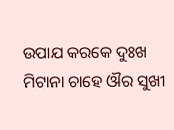ଉପାଯ କରକେ ଦୁଃଖ
ମିଟାନା ଚାହେ ଔର ସୁଖୀ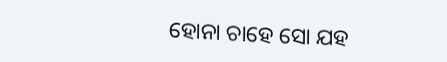ହୋନା ଚାହେ ସୋ ଯହ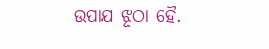ଉପାଯ ଝୂଠା ହୈ.